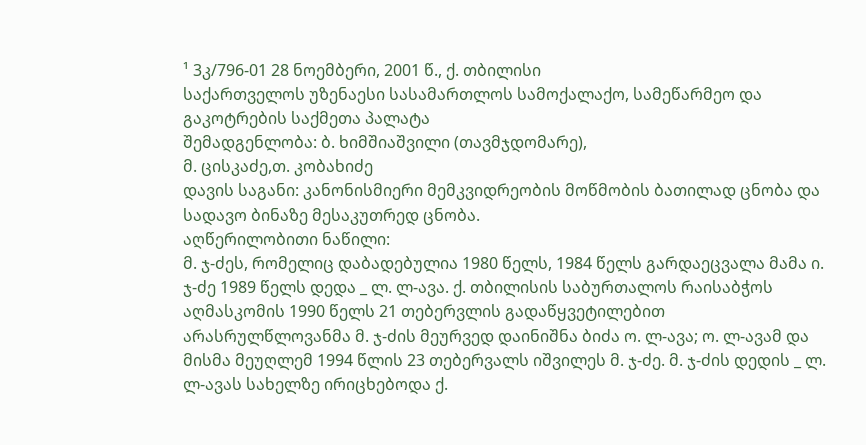¹ 3კ/796-01 28 ნოემბერი, 2001 წ., ქ. თბილისი
საქართველოს უზენაესი სასამართლოს სამოქალაქო, სამეწარმეო და გაკოტრების საქმეთა პალატა
შემადგენლობა: ბ. ხიმშიაშვილი (თავმჯდომარე),
მ. ცისკაძე,თ. კობახიძე
დავის საგანი: კანონისმიერი მემკვიდრეობის მოწმობის ბათილად ცნობა და სადავო ბინაზე მესაკუთრედ ცნობა.
აღწერილობითი ნაწილი:
მ. ჯ-ძეს, რომელიც დაბადებულია 1980 წელს, 1984 წელს გარდაეცვალა მამა ი. ჯ-ძე 1989 წელს დედა _ ლ. ლ-ავა. ქ. თბილისის საბურთალოს რაისაბჭოს აღმასკომის 1990 წელს 21 თებერვლის გადაწყვეტილებით არასრულწლოვანმა მ. ჯ-ძის მეურვედ დაინიშნა ბიძა ო. ლ-ავა; ო. ლ-ავამ და მისმა მეუღლემ 1994 წლის 23 თებერვალს იშვილეს მ. ჯ-ძე. მ. ჯ-ძის დედის _ ლ. ლ-ავას სახელზე ირიცხებოდა ქ.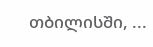თბილისში, ...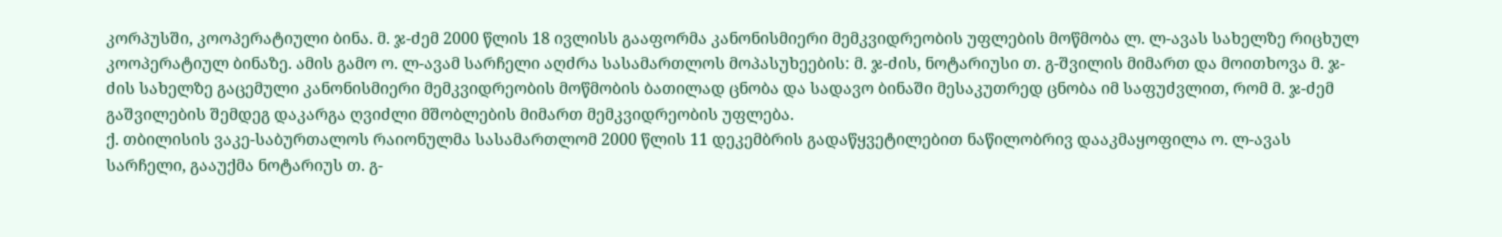კორპუსში, კოოპერატიული ბინა. მ. ჯ-ძემ 2000 წლის 18 ივლისს გააფორმა კანონისმიერი მემკვიდრეობის უფლების მოწმობა ლ. ლ-ავას სახელზე რიცხულ კოოპერატიულ ბინაზე. ამის გამო ო. ლ-ავამ სარჩელი აღძრა სასამართლოს მოპასუხეების: მ. ჯ-ძის, ნოტარიუსი თ. გ-შვილის მიმართ და მოითხოვა მ. ჯ-ძის სახელზე გაცემული კანონისმიერი მემკვიდრეობის მოწმობის ბათილად ცნობა და სადავო ბინაში მესაკუთრედ ცნობა იმ საფუძვლით, რომ მ. ჯ-ძემ გაშვილების შემდეგ დაკარგა ღვიძლი მშობლების მიმართ მემკვიდრეობის უფლება.
ქ. თბილისის ვაკე-საბურთალოს რაიონულმა სასამართლომ 2000 წლის 11 დეკემბრის გადაწყვეტილებით ნაწილობრივ დააკმაყოფილა ო. ლ-ავას სარჩელი, გააუქმა ნოტარიუს თ. გ-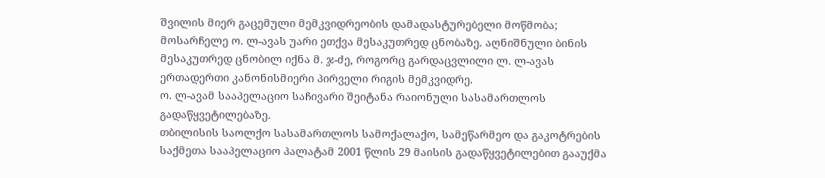შვილის მიერ გაცემული მემკვიდრეობის დამადასტურებელი მოწმობა; მოსარჩელე ო. ლ-ავას უარი ეთქვა მესაკუთრედ ცნობაზე. აღნიშნული ბინის მესაკუთრედ ცნობილ იქნა მ. ჯ-ძე, როგორც გარდაცვლილი ლ. ლ-ავას ერთადერთი კანონისმიერი პირველი რიგის მემკვიდრე.
ო. ლ-ავამ სააპელაციო საჩივარი შეიტანა რაიონული სასამართლოს გადაწყვეტილებაზე.
თბილისის საოლქო სასამართლოს სამოქალაქო, სამეწარმეო და გაკოტრების საქმეთა სააპელაციო პალატამ 2001 წლის 29 მაისის გადაწყვეტილებით გააუქმა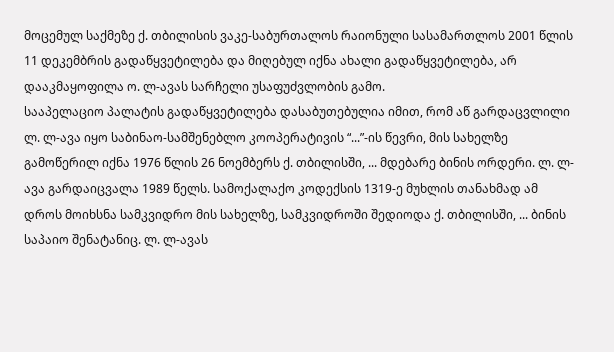მოცემულ საქმეზე ქ. თბილისის ვაკე-საბურთალოს რაიონული სასამართლოს 2001 წლის 11 დეკემბრის გადაწყვეტილება და მიღებულ იქნა ახალი გადაწყვეტილება, არ დააკმაყოფილა ო. ლ-ავას სარჩელი უსაფუძვლობის გამო.
სააპელაციო პალატის გადაწყვეტილება დასაბუთებულია იმით, რომ აწ გარდაცვლილი ლ. ლ-ავა იყო საბინაო-სამშენებლო კოოპერატივის “...”-ის წევრი, მის სახელზე გამოწერილ იქნა 1976 წლის 26 ნოემბერს ქ. თბილისში, ... მდებარე ბინის ორდერი. ლ. ლ-ავა გარდაიცვალა 1989 წელს. სამოქალაქო კოდექსის 1319-ე მუხლის თანახმად ამ დროს მოიხსნა სამკვიდრო მის სახელზე, სამკვიდროში შედიოდა ქ. თბილისში, ... ბინის საპაიო შენატანიც. ლ. ლ-ავას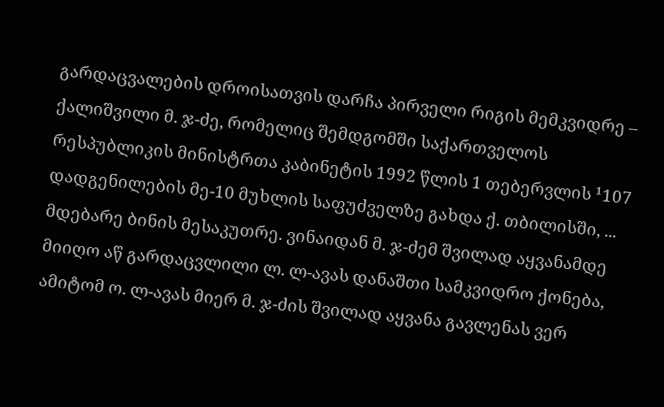გარდაცვალების დროისათვის დარჩა პირველი რიგის მემკვიდრე – ქალიშვილი მ. ჯ-ძე, რომელიც შემდგომში საქართველოს რესპუბლიკის მინისტრთა კაბინეტის 1992 წლის 1 თებერვლის ¹107 დადგენილების მე-10 მუხლის საფუძველზე გახდა ქ. თბილისში, ... მდებარე ბინის მესაკუთრე. ვინაიდან მ. ჯ-ძემ შვილად აყვანამდე მიიღო აწ გარდაცვლილი ლ. ლ-ავას დანაშთი სამკვიდრო ქონება, ამიტომ ო. ლ-ავას მიერ მ. ჯ-ძის შვილად აყვანა გავლენას ვერ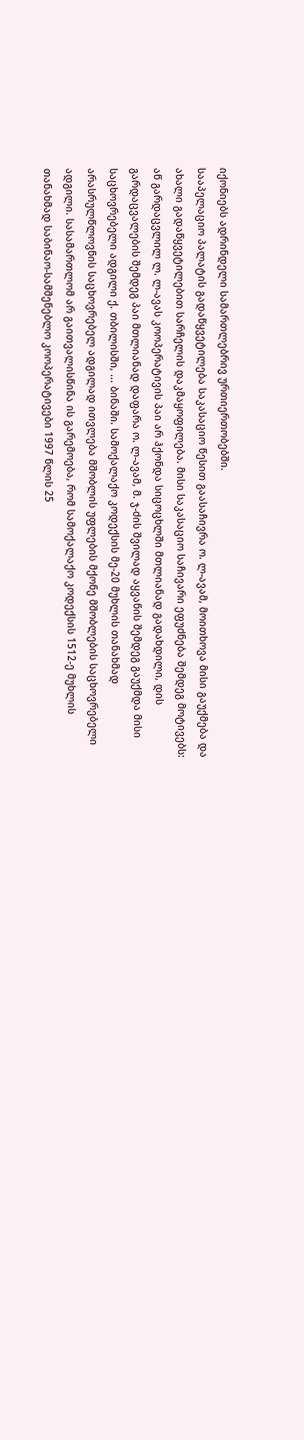იქონიებს ადრინდელი სამართლებრივ ურთიერთობებში.
სააპელაციო პალატის გადაწყვეტილება საკასაციო წესით გაასაჩივრა ო. ლ-ავამ, მოითხოვა მისი გაუქმება და ახალი გადაწყვეტილებით სარჩელის დაკმაყოფილება. მისი საკასაციო საჩივარი ეფუძნება შემდეგ მოტივებს: აწ გარდაცვლილ ლ. ლ-ავას კოოპერატივის პაი არ ჰქონდა სიცოცხლში მთლიანად გადახდილი, დის გარდაცვალების შემდეგ პაი მთლიანად დაფარა ო. ლ-ავამ, მ. ჯ-ძის შვილად აყვანის შემდეგ გაუქმდა მისი საცხოვრებელი ადგილი ქ. თბილისში, ... ბინაში. სამოქალაქო კოდექსის მე-20 მუხლის თანახმად არასრულწლოვნის საცხოვრებელ ადგილად ითვლება მშობლის უფლების მქონე მშობლების საცხოვრებელი ადგილი. სასამართლომ არ გაითვალისწინა ის გარემოება, რომ სამოქალაქო კოდექსის 1512-ე მუხლის თანახმად საბინაო-სამშენებლო კოოპერატივები 1997 წლის 25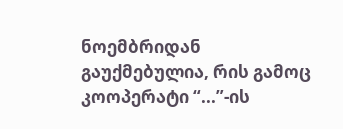ნოემბრიდან გაუქმებულია, რის გამოც კოოპერატი “...”-ის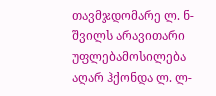თავმჯდომარე ლ. ნ-შვილს არავითარი უფლებამოსილება აღარ ჰქონდა ლ. ლ-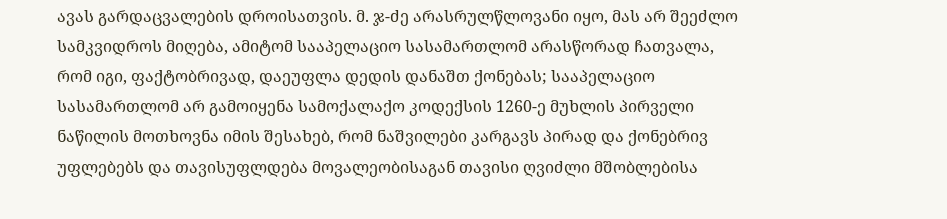ავას გარდაცვალების დროისათვის. მ. ჯ-ძე არასრულწლოვანი იყო, მას არ შეეძლო სამკვიდროს მიღება, ამიტომ სააპელაციო სასამართლომ არასწორად ჩათვალა, რომ იგი, ფაქტობრივად, დაეუფლა დედის დანაშთ ქონებას; სააპელაციო სასამართლომ არ გამოიყენა სამოქალაქო კოდექსის 1260-ე მუხლის პირველი ნაწილის მოთხოვნა იმის შესახებ, რომ ნაშვილები კარგავს პირად და ქონებრივ უფლებებს და თავისუფლდება მოვალეობისაგან თავისი ღვიძლი მშობლებისა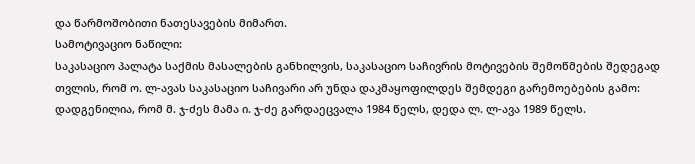და წარმოშობითი ნათესავების მიმართ.
სამოტივაციო ნაწილი:
საკასაციო პალატა საქმის მასალების განხილვის, საკასაციო საჩივრის მოტივების შემოწმების შედეგად თვლის, რომ ო. ლ-ავას საკასაციო საჩივარი არ უნდა დაკმაყოფილდეს შემდეგი გარემოებების გამო:
დადგენილია, რომ მ. ჯ-ძეს მამა ი. ჯ-ძე გარდაეცვალა 1984 წელს, დედა ლ. ლ-ავა 1989 წელს.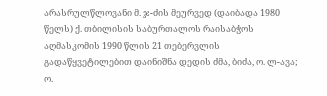არასრულწლოვანი მ. ჯ-ძის მეურვედ (დაიბადა 1980 წელს) ქ. თბილისის საბურთალოს რაისაბჭოს აღმასკომის 1990 წლის 21 თებერვლის გადაწყვეტილებით დაინიშნა დედის ძმა, ბიძა, ო. ლ-ავა; ო.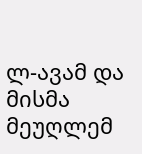ლ-ავამ და მისმა მეუღლემ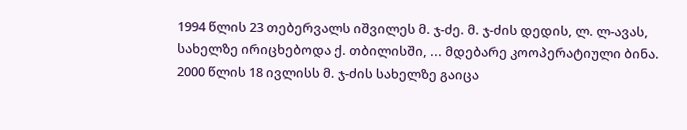1994 წლის 23 თებერვალს იშვილეს მ. ჯ-ძე. მ. ჯ-ძის დედის, ლ. ლ-ავას, სახელზე ირიცხებოდა ქ. თბილისში, ... მდებარე კოოპერატიული ბინა. 2000 წლის 18 ივლისს მ. ჯ-ძის სახელზე გაიცა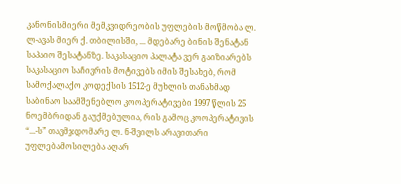კანონისმიერი მემკვიდრეობის უფლების მოწმობა ლ. ლ-ავას მიერ ქ. თბილისში, ... მდებარე ბინის შენატან საპაიო შესატანზე. საკასაციო პალატა ვერ გაიზიარებს საკასაციო საჩივრის მოტივებს იმის შესახებ, რომ სამოქალაქო კოდექსის 1512-ე მუხლის თანახმად საბინაო საამშენებლო კოოპერატივები 1997 წლის 25 ნოემბრიდან გაუქმებულია, რის გამოც კოოპერატივის “...-ს” თავმჯდომარე ლ. ნ-შვილს არავითარი უფლებამოსილება აღარ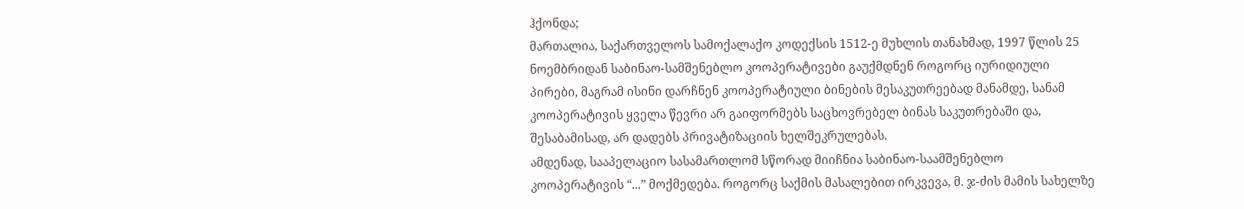ჰქონდა;
მართალია, საქართველოს სამოქალაქო კოდექსის 1512-ე მუხლის თანახმად, 1997 წლის 25 ნოემბრიდან საბინაო-სამშენებლო კოოპერატივები გაუქმდნენ როგორც იურიდიული პირები, მაგრამ ისინი დარჩნენ კოოპერატიული ბინების მესაკუთრეებად მანამდე, სანამ კოოპერატივის ყველა წევრი არ გაიფორმებს საცხოვრებელ ბინას საკუთრებაში და, შესაბამისად, არ დადებს პრივატიზაციის ხელშეკრულებას.
ამდენად, სააპელაციო სასამართლომ სწორად მიიჩნია საბინაო-საამშენებლო კოოპერატივის “...” მოქმედება. როგორც საქმის მასალებით ირკვევა, მ. ჯ-ძის მამის სახელზე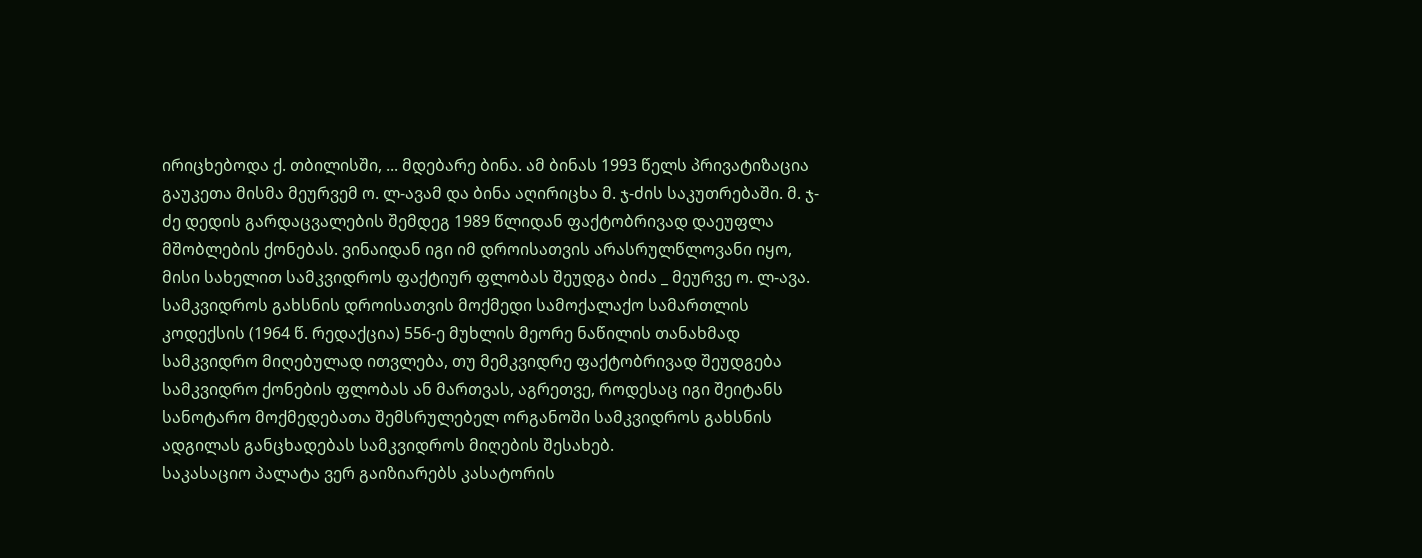ირიცხებოდა ქ. თბილისში, ... მდებარე ბინა. ამ ბინას 1993 წელს პრივატიზაცია გაუკეთა მისმა მეურვემ ო. ლ-ავამ და ბინა აღირიცხა მ. ჯ-ძის საკუთრებაში. მ. ჯ-ძე დედის გარდაცვალების შემდეგ 1989 წლიდან ფაქტობრივად დაეუფლა მშობლების ქონებას. ვინაიდან იგი იმ დროისათვის არასრულწლოვანი იყო, მისი სახელით სამკვიდროს ფაქტიურ ფლობას შეუდგა ბიძა _ მეურვე ო. ლ-ავა.
სამკვიდროს გახსნის დროისათვის მოქმედი სამოქალაქო სამართლის კოდექსის (1964 წ. რედაქცია) 556-ე მუხლის მეორე ნაწილის თანახმად სამკვიდრო მიღებულად ითვლება, თუ მემკვიდრე ფაქტობრივად შეუდგება სამკვიდრო ქონების ფლობას ან მართვას, აგრეთვე, როდესაც იგი შეიტანს სანოტარო მოქმედებათა შემსრულებელ ორგანოში სამკვიდროს გახსნის ადგილას განცხადებას სამკვიდროს მიღების შესახებ.
საკასაციო პალატა ვერ გაიზიარებს კასატორის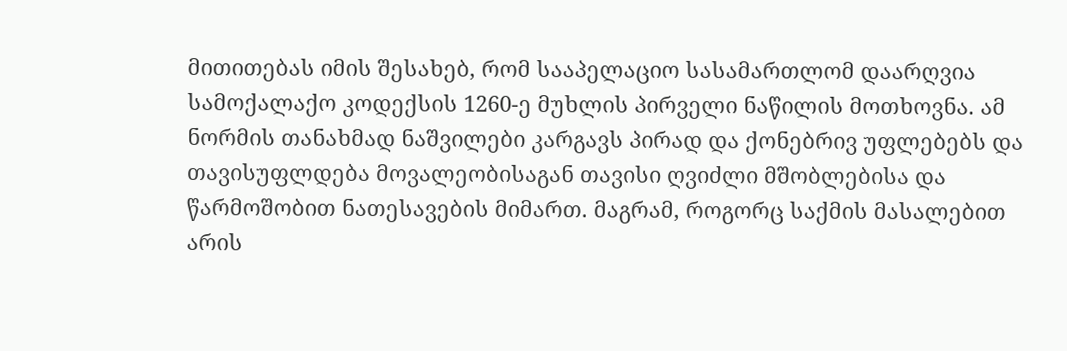მითითებას იმის შესახებ, რომ სააპელაციო სასამართლომ დაარღვია სამოქალაქო კოდექსის 1260-ე მუხლის პირველი ნაწილის მოთხოვნა. ამ ნორმის თანახმად ნაშვილები კარგავს პირად და ქონებრივ უფლებებს და თავისუფლდება მოვალეობისაგან თავისი ღვიძლი მშობლებისა და წარმოშობით ნათესავების მიმართ. მაგრამ, როგორც საქმის მასალებით არის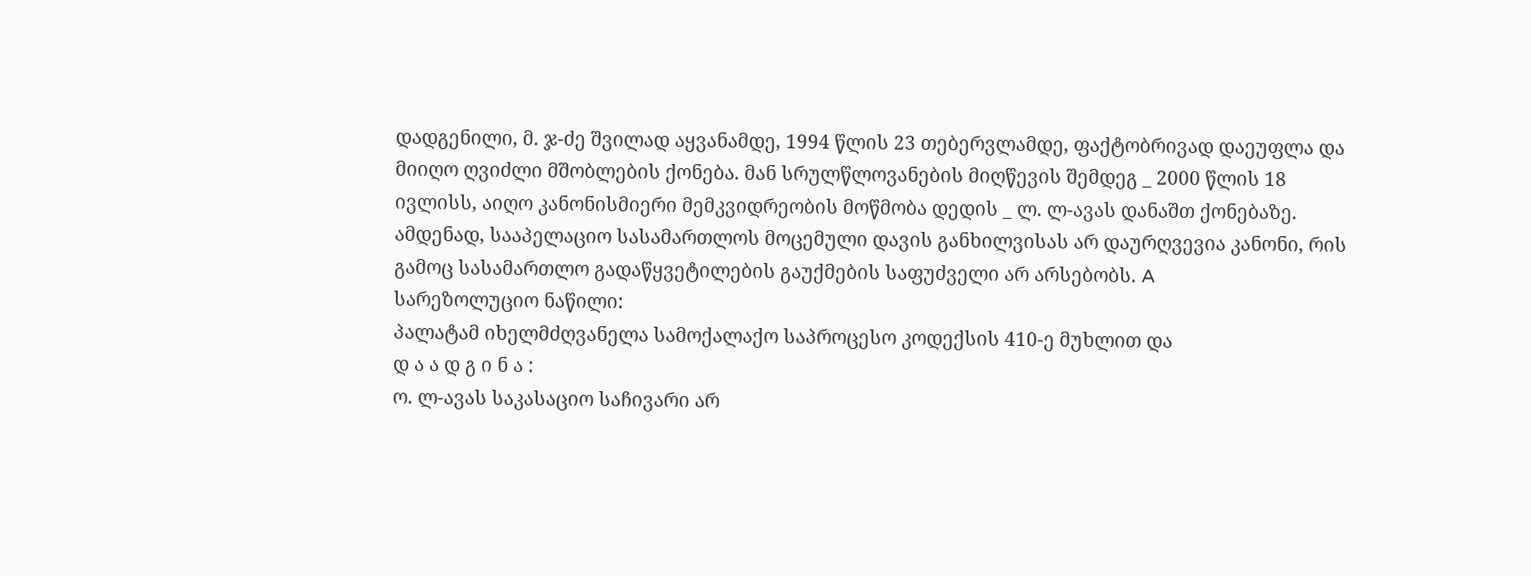დადგენილი, მ. ჯ-ძე შვილად აყვანამდე, 1994 წლის 23 თებერვლამდე, ფაქტობრივად დაეუფლა და მიიღო ღვიძლი მშობლების ქონება. მან სრულწლოვანების მიღწევის შემდეგ _ 2000 წლის 18 ივლისს, აიღო კანონისმიერი მემკვიდრეობის მოწმობა დედის _ ლ. ლ-ავას დანაშთ ქონებაზე.
ამდენად, სააპელაციო სასამართლოს მოცემული დავის განხილვისას არ დაურღვევია კანონი, რის გამოც სასამართლო გადაწყვეტილების გაუქმების საფუძველი არ არსებობს. A
სარეზოლუციო ნაწილი:
პალატამ იხელმძღვანელა სამოქალაქო საპროცესო კოდექსის 410-ე მუხლით და
დ ა ა დ გ ი ნ ა :
ო. ლ-ავას საკასაციო საჩივარი არ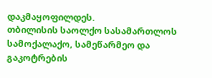დაკმაყოფილდეს.
თბილისის საოლქო სასამართლოს სამოქალაქო, სამეწარმეო და გაკოტრების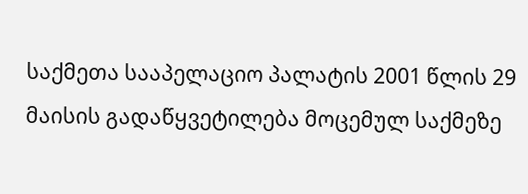საქმეთა სააპელაციო პალატის 2001 წლის 29 მაისის გადაწყვეტილება მოცემულ საქმეზე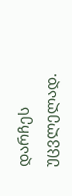დარჩეს უცვლელად.